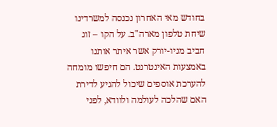בחודש מאי האחרון נכנסה למשרדינו שיחת טלפון מארה"ב. על הקו – זוג חביב מניו-יורק אשר איתר אותנו באמצעות האינטרנט. הם חיפשו מומחה להערכת אוספים שיכול להגיע לדירת האם שהלכה לעולמה ולוודא, לפני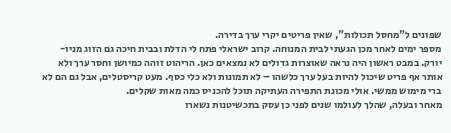שפונים ל"מחסל תכולות", שאין פריטים יקרי ערך בדירה.
מספר ימים לאחר מכן הגעתי לבית המנוחה. קרוב ישראלי פתח לי הדלת ובבית חיכה גם הזוג מניו-יורק. במבט ראשון היה נראה שאוצרות גדולים לא נמצאים כאן. הריהוט זוהה כמיושן וחסר ערך ולא אותר אף פריט שיכול להיות בעל ערך כלשהו – לא תמונות ולא כלי כסף. מעט קריסטלים, אבל גם הם לא ברי מימוש ממשי. אולי מכונת התפירה העתיקה תוכל להכניס כמה מאות שקלים.
מאחר ובעלה, שהלך לעולמו שנים לפני כן עסק בתכשיטנות נשארו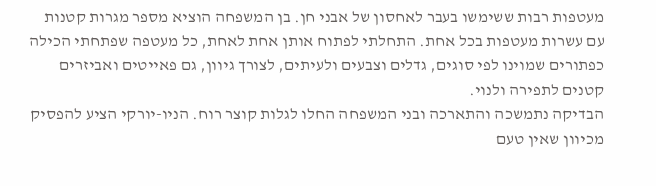מעטפות רבות ששימשו בעבר לאחסון של אבני חן. בן המשפחה הוציא מספר מגרות קטנות עם עשרות מעטפות בכל אחת. התחלתי לפתוח אותן אחת לאחת, כל מעטפה שפתחתי הכילה כפתורים שמוינו לפי סוגים, גדלים וצבעים ולעיתים, לצורך גיוון, גם פאייטים ואביזרים קטנים לתפירה ולנוי.
הבדיקה נתמשכה והתארכה ובני המשפחה החלו לגלות קוצר רוח. הניו-יורקי הציע להפסיק מכיוון שאין טעם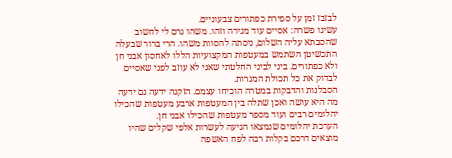לבזבז זמן על ספירת כפתורים צבעוניים.
עשינו פשרה: אסיים עוד מגירה וזהו. משהו גרם לי לחשוב שהסבתא עליה השלום, ניסתה להסוות משהו. הרי ברור שבעלה התכשיטן השתמש במעטפות המקצועיות הללו לאחסון אבני חן ולא כפתורים. ביני לביני החלטתי שאני לא עוזב לפני שאסיים לבדוק את כל תכולת המגרות.
הסבלנות והדבקות במטרה הוכיחו עצמם. הזקנה ידעה גם ידעה מה היא עושה ואכן שתלה בין המעטפות ארבע מעטפות שהכילו יהלומים רבים ועוד מספר מעטפות שהכילו אבני חן.
הערכת יהלומים שנמצאו הגיעה לעשרות אלפי שקלים שהיו מוצאים דרכם בקלות רבה לפח האשפה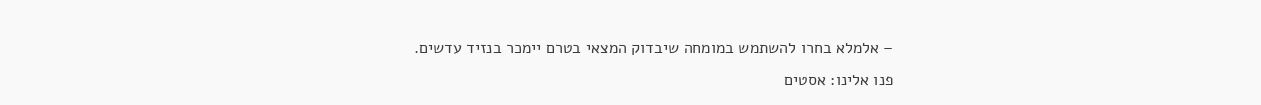– אלמלא בחרו להשתמש במומחה שיבדוק המצאי בטרם יימכר בנזיד עדשים.
פנו אלינו: אסטים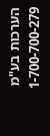הערכות בע"מ 1-700-700-279